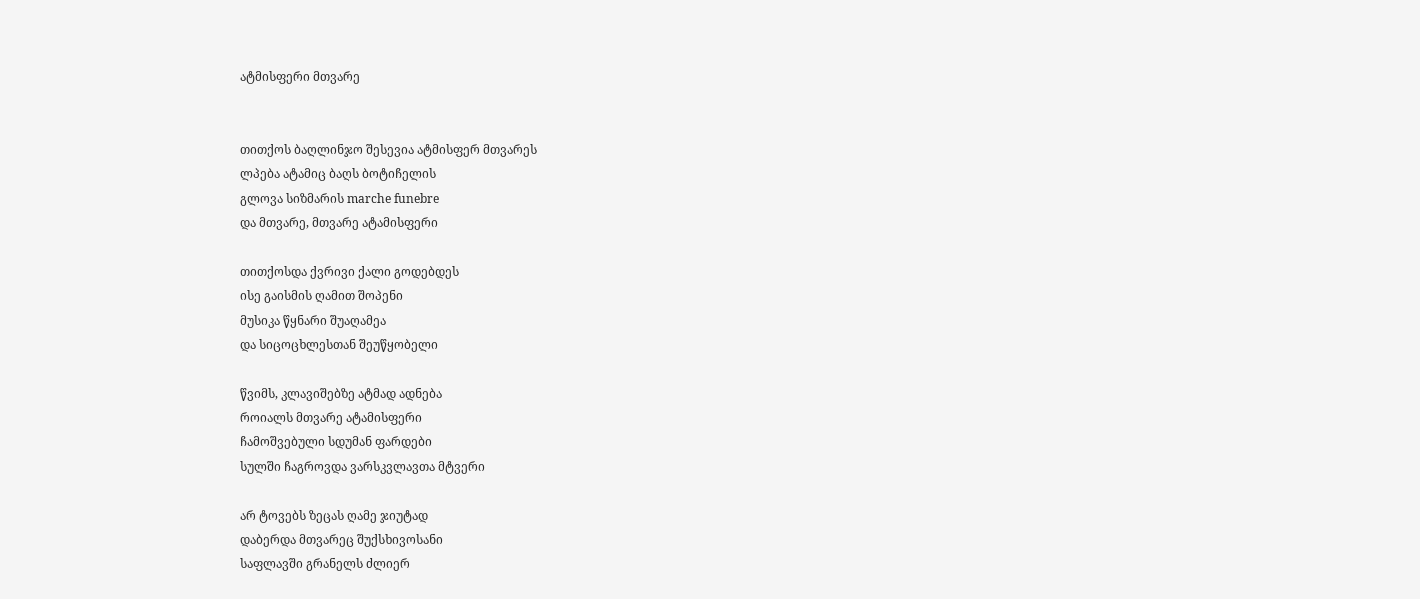ატმისფერი მთვარე


თითქოს ბაღლინჯო შესევია ატმისფერ მთვარეს
ლპება ატამიც ბაღს ბოტიჩელის
გლოვა სიზმარის marche funebre
და მთვარე, მთვარე ატამისფერი

თითქოსდა ქვრივი ქალი გოდებდეს
ისე გაისმის ღამით შოპენი
მუსიკა წყნარი შუაღამეა
და სიცოცხლესთან შეუწყობელი

წვიმს, კლავიშებზე ატმად ადნება
როიალს მთვარე ატამისფერი
ჩამოშვებული სდუმან ფარდები
სულში ჩაგროვდა ვარსკვლავთა მტვერი

არ ტოვებს ზეცას ღამე ჯიუტად
დაბერდა მთვარეც შუქსხივოსანი
საფლავში გრანელს ძლიერ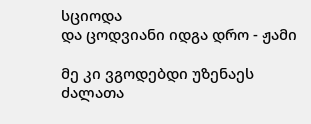სციოდა
და ცოდვიანი იდგა დრო - ჟამი

მე კი ვგოდებდი უზენაეს ძალათა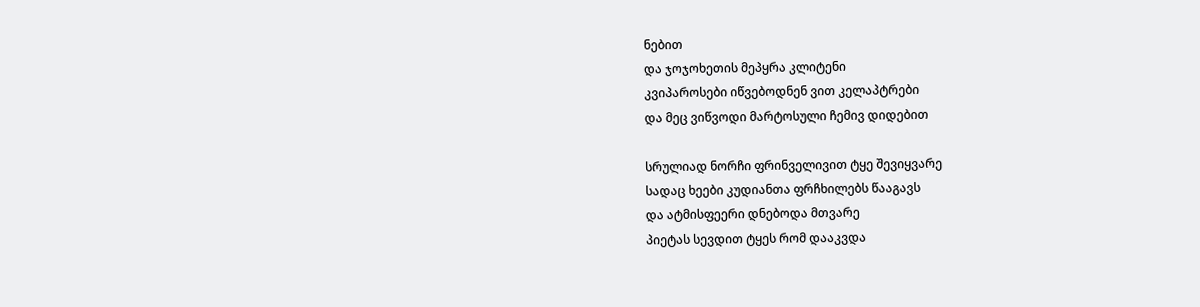ნებით
და ჯოჯოხეთის მეპყრა კლიტენი
კვიპაროსები იწვებოდნენ ვით კელაპტრები
და მეც ვიწვოდი მარტოსული ჩემივ დიდებით

სრულიად ნორჩი ფრინველივით ტყე შევიყვარე
სადაც ხეები კუდიანთა ფრჩხილებს წააგავს
და ატმისფეერი დნებოდა მთვარე
პიეტას სევდით ტყეს რომ დააკვდა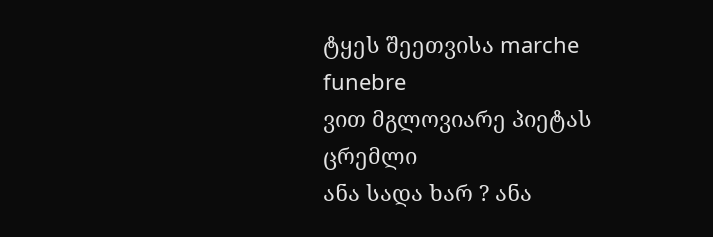ტყეს შეეთვისა marche funebre
ვით მგლოვიარე პიეტას ცრემლი
ანა სადა ხარ ? ანა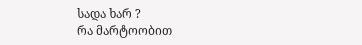სადა ხარ ?
რა მარტოობით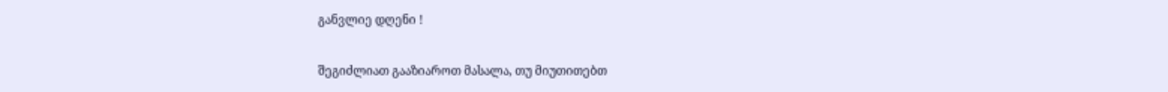განვლიე დღენი !

შეგიძლიათ გააზიაროთ მასალა, თუ მიუთითებთ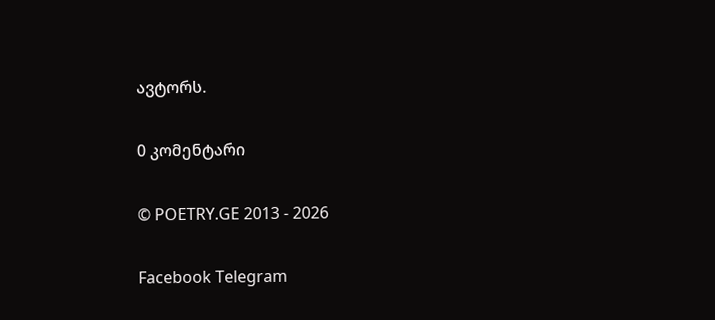ავტორს.

0 კომენტარი

© POETRY.GE 2013 - 2026

Facebook Telegram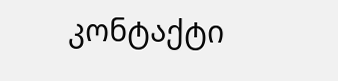კონტაქტი